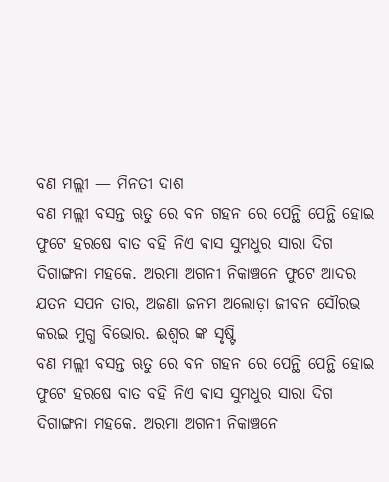ବଣ ମଲ୍ଲୀ — ମିନତୀ ଦାଶ
ବଣ ମଲ୍ଲୀ ବସନ୍ତ ଋତୁ ରେ ବନ ଗହନ ରେ ପେନ୍ଥି ପେନ୍ଥି ହୋଇ ଫୁଟେ ହରଷେ ବାତ ବହି ନିଏ ଵାସ ସୁମଧୁର ସାରା ଦିଗ ଦିଗାଙ୍ଗନା ମହକେ. ଅରମା ଅଗନୀ ନିକାଞ୍ଚନେ ଫୁଟେ ଆଦର ଯତନ ସପନ ତାର, ଅଜଣା ଜନମ ଅଲୋଡ଼ା ଜୀବନ ସୌରଭ କରଇ ମୁଗ୍ଧ ବିଭୋର. ଈଶ୍ୱର ଙ୍କ ସୃଷ୍ଟି
ବଣ ମଲ୍ଲୀ ବସନ୍ତ ଋତୁ ରେ ବନ ଗହନ ରେ ପେନ୍ଥି ପେନ୍ଥି ହୋଇ ଫୁଟେ ହରଷେ ବାତ ବହି ନିଏ ଵାସ ସୁମଧୁର ସାରା ଦିଗ ଦିଗାଙ୍ଗନା ମହକେ. ଅରମା ଅଗନୀ ନିକାଞ୍ଚନେ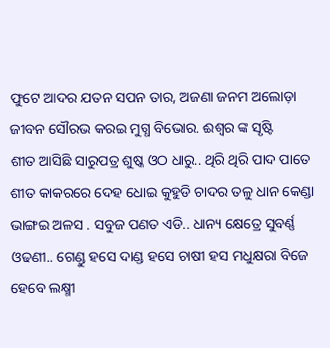ଫୁଟେ ଆଦର ଯତନ ସପନ ତାର, ଅଜଣା ଜନମ ଅଲୋଡ଼ା ଜୀବନ ସୌରଭ କରଇ ମୁଗ୍ଧ ବିଭୋର. ଈଶ୍ୱର ଙ୍କ ସୃଷ୍ଟି
ଶୀତ ଆସିଛି ସାରୁପତ୍ର ଶୁଷ୍କ ଓଠ ଧାରୁ.. ଥିରି ଥିରି ପାଦ ପାତେ ଶୀତ କାକରରେ ଦେହ ଧୋଇ କୁହୁଡି ଚାଦର ତଳୁ ଧାନ କେଣ୍ଡା ଭାଙ୍ଗଇ ଅଳସ . ସବୁଜ ପଣତ ଏଡି.. ଧାନ୍ୟ କ୍ଷେତ୍ରେ ସୁବର୍ଣ୍ଣ ଓଢଣୀ.. ଗେଣ୍ଡୁ ହସେ ଦାଣ୍ଡ ହସେ ଚାଷୀ ହସ ମଧୁକ୍ଷରା ବିଜେ ହେବେ ଲକ୍ଷ୍ମୀ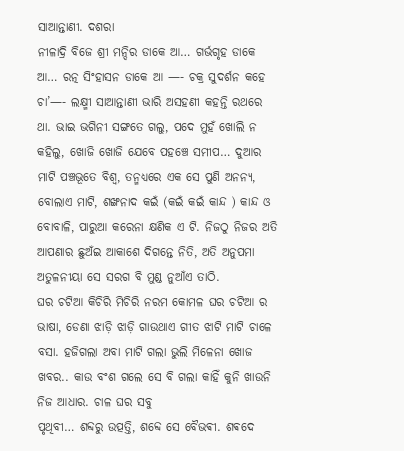ସାଆନ୍ତାଣୀ. ଦଶରା
ନୀଳାଦ୍ରି ବିଜେ ଶ୍ରୀ ମନ୍ଦିର ଡାକେ ଆ… ଗର୍ଭଗୃହ ଡାକେ ଆ… ରତ୍ନ ସିଂହାସନ ଡାକେ ଆ —- ଚକ୍ର ସୁଦର୍ଶନ କହେ ଚା’—- ଲକ୍ଷ୍ମୀ ସାଆନ୍ତାଣୀ ଭାରି ଅସହଣୀ କହନ୍ତି ରଥରେ ଥା. ଭାଇ ଭଗିନୀ ସଙ୍ଗତେ ଗଲୁ, ପଦେ ମୁହଁ ଖୋଲି ନ କହିଲୁ, ଖୋଜି ଖୋଜି ଯେବେ ପହଞ୍ଚେ ସମୀପ… ଦୁଆର
ମାଟି ପଞ୍ଚଭୂତେ ବିଶ୍ୱ, ତନ୍ମଧ୍ଯରେ ଏକ ସେ ପୁଣି ଅନନ୍ୟ, ବୋଲାଏ ମାଟି, ଶଙ୍ଖନାଦ କଇଁ (କଇଁ କଇଁ କାନ୍ଦ ) କାନ୍ଦ ଓ ବୋବାଳି, ପାରୁଆ କରେନା କ୍ଷଣିକ ଏ ଟି. ନିଜଠୁ ନିଜର ଅତି ଆପଣାର ଛୁଅଁଇ ଆକାଶେ ଦିଗନ୍ତେ ନିତି, ଅତି ଅନୁପମା ଅତୁଳନୀୟା ସେ ସରଗ ବି ମୁଣ୍ଡ ନୁଆଁଏ ତାଠି.
ଘର ଚଟିଆ କିଚିରି ମିଚିରି ନରମ କୋମଳ ଘର ଚଟିଆ ର ଭାଷା, ଡେଣା ଝାଡ଼ି ଝାଡ଼ି ଗାଉଥାଏ ଗୀତ ଝାଟି ମାଟି ଚାଳେ ବସା. ହଜିଗଲା ଅବା ମାଟି ଗଲା ଭୁଲି ମିଳେନା ଖୋଜ ଖବର.. କାଉ ବଂଶ ଗଲେ ସେ ବି ଗଲା କାହିଁ କୁନି ଖାଉନି ନିଜ ଆଧାର. ଚାଳ ଘର ସବୁ
ପୃଥିବୀ… ଶବ୍ଦରୁ ଉତ୍ପତ୍ତି, ଶବ୍ଦେ ସେ ବୈଭଵୀ. ଶଵଦେ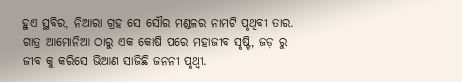ହୁଏ ସ୍ଥବିର, ନିଆରା ଗ୍ରହ ସେ ସୌର ମଣ୍ଡଳର ନାମଟି ପୃଥିବୀ ତାର. ଗାତ୍ର ଆମୋନିଆ ଠାରୁ ଏକ କୋଷି ପରେ ମହାଜୀବ ସୃଷ୍ଟି, ଜଡ଼ ରୁ ଜୀବ କୁ କରିସେ ଭିଆଣ ସାଜିଛି ଜନନୀ ପୃଥ୍ଵୀ.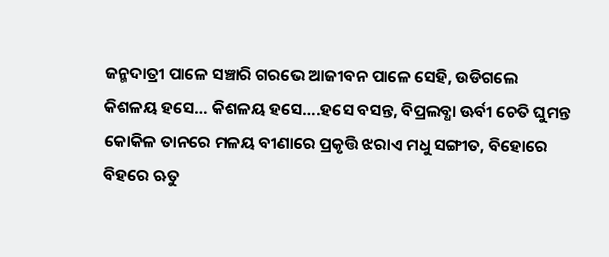ଜନ୍ମଦାତ୍ରୀ ପାଳେ ସଞ୍ଚାରି ଗରଭେ ଆଜୀବନ ପାଳେ ସେହି, ଉଡିଗଲେ
କିଶଳୟ ହସେ… କିଶଳୟ ହସେ….ହସେ ବସନ୍ତ, ବିପ୍ରଲବ୍ଧା ଊର୍ବୀ ଚେତି ଘୁମନ୍ତ କୋକିଳ ତାନରେ ମଳୟ ବୀଣାରେ ପ୍ରକୃତ୍ତି ଝରାଏ ମଧୁ ସଙ୍ଗୀତ, ବିହୋରେ ବିହରେ ଋତୁ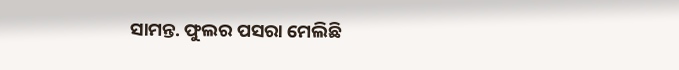ସାମନ୍ତ. ଫୁଲର ପସରା ମେଲିଛି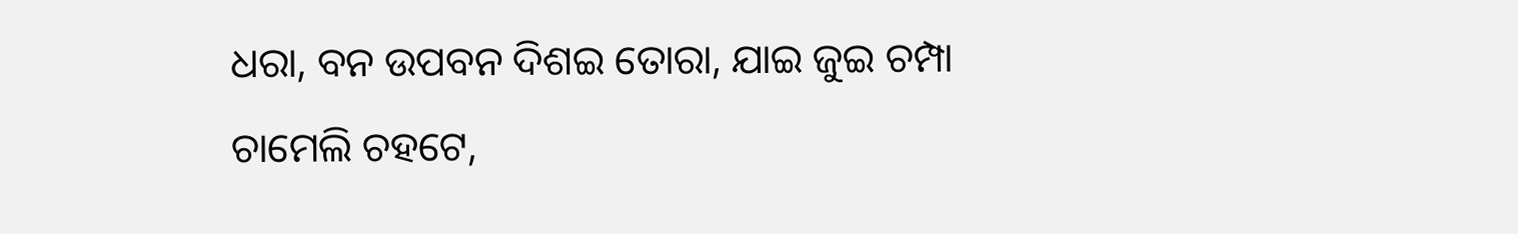ଧରା, ବନ ଉପବନ ଦିଶଇ ତୋରା, ଯାଇ ଜୁଇ ଚମ୍ପା ଚାମେଲି ଚହଟେ,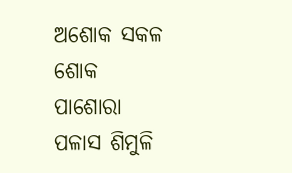ଅଶୋକ ସକଳ ଶୋକ ପାଶୋରା ପଳାସ ଶିମୁଳି